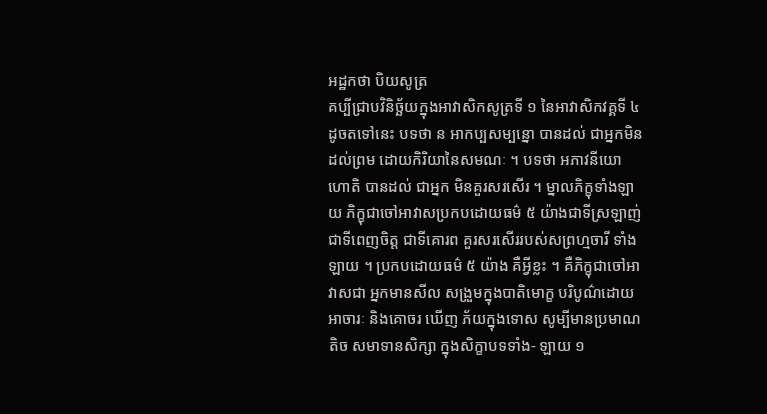អដ្ឋកថា បិយសូត្រ
គប្បីជ្រាបវិនិច្ឆ័យក្នុងអាវាសិកសូត្រទី ១ នៃអាវាសិកវគ្គទី ៤ ដូចតទៅនេះ បទថា ន អាកប្បសម្បន្នោ បានដល់ ជាអ្នកមិនដល់ព្រម ដោយកិរិយានៃសមណៈ ។ បទថា អភាវនីយោ ហោតិ បានដល់ ជាអ្នក មិនគួរសរសើរ ។ ម្នាលភិក្ខុទាំងឡាយ ភិក្ខុជាចៅអាវាសប្រកបដោយធម៌ ៥ យ៉ាងជាទីស្រឡាញ់ ជាទីពេញចិត្ត ជាទីគោរព គួរសរសើររបស់សព្រហ្មចារី ទាំងឡាយ ។ ប្រកបដោយធម៌ ៥ យ៉ាង គឺអ្វីខ្លះ ។ គឺភិក្ខុជាចៅអាវាសជា អ្នកមានសីល សង្រួមក្នុងបាតិមោក្ខ បរិបូណ៌ដោយអាចារៈ និងគោចរ ឃើញ ភ័យក្នុងទោស សូម្បីមានប្រមាណតិច សមាទានសិក្សា ក្នុងសិក្ខាបទទាំង- ឡាយ ១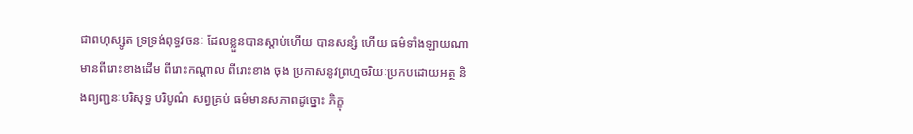ជាពហុស្សូត ទ្រទ្រង់ពុទ្ធវចនៈ ដែលខ្លួនបានស្តាប់ហើយ បានសន្សំ ហើយ ធម៌ទាំងឡាយណា មានពីរោះខាងដើម ពីរោះកណ្តាល ពីរោះខាង ចុង ប្រកាសនូវព្រហ្មចរិយៈប្រកបដោយអត្ថ និងព្យញ្ជនៈបរិសុទ្ធ បរិបូណ៌ សព្វគ្រប់ ធម៌មានសភាពដូច្នោះ ភិក្ខុ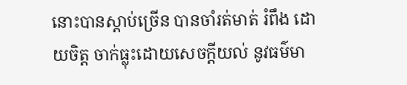នោះបានស្តាប់ច្រើន បានចាំរត់មាត់ រំពឹង ដោយចិត្ត ចាក់ធ្លុះដោយសេចក្តីយល់ នូវធម៌មា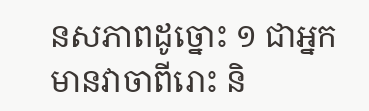នសភាពដូច្នោះ ១ ជាអ្នក មានវាចាពីរោះ និ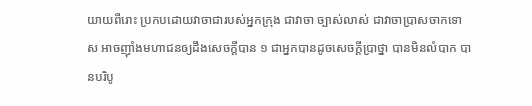យាយពីរោះ ប្រកបដោយវាចាជារបស់អ្នកក្រុង ជាវាចា ច្បាស់លាស់ ជាវាចាប្រាសចាកទោស អាចញ៉ាំងមហាជនឲ្យដឹងសេចក្តីបាន ១ ជាអ្នកបានដូចសេចក្តីប្រាថ្នា បានមិនលំបាក បានបរិបូ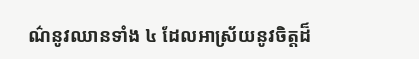ណ៌នូវឈានទាំង ៤ ដែលអាស្រ័យនូវចិត្តដ៏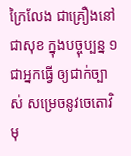ក្រៃលែង ជាគ្រឿងនៅជាសុខ ក្នុងបច្ចុប្បន្ន ១ ជាអ្នកធ្វើ ឲ្យជាក់ច្បាស់ សម្រេចនូវចេតោវិមុ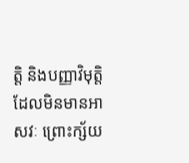ត្តិ និងបញ្ញាវិមុត្តិ ដែលមិនមានអាសវៈ ព្រោះក្ស័យ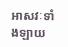អាសវៈទាំងឡាយ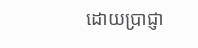ដោយប្រាជ្ញា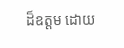ដ៏ឧត្តម ដោយ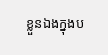ខ្លួនឯងក្នុងប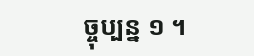ច្ចុប្បន្ន ១ ។